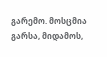გარემო. მოსცმია გარსა, მიდამოს,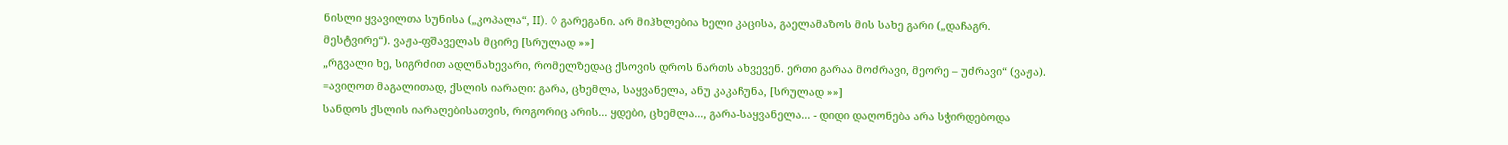ნისლი ყვავილთა სუნისა („კოპალა“, II). ◊ გარეგანი. არ მიჰხლებია ხელი კაცისა, გაელამაზოს მის სახე გარი („დაჩაგრ. მესტვირე“). ვაჟა-ფშაველას მცირე [სრულად »»]
„რგვალი ხე, სიგრძით ადლნახევარი, რომელზედაც ქსოვის დროს ნართს ახვევენ. ერთი გარაა მოძრავი, მეორე – უძრავი“ (ვაჟა). =ავიღოთ მაგალითად, ქსლის იარაღი: გარა, ცხემლა, საყვანელა, ანუ კაკაჩუნა, [სრულად »»]
სანდოს ქსლის იარაღებისათვის, როგორიც არის... ყდები, ცხემლა..., გარა-საყვანელა... - დიდი დაღონება არა სჭირდებოდა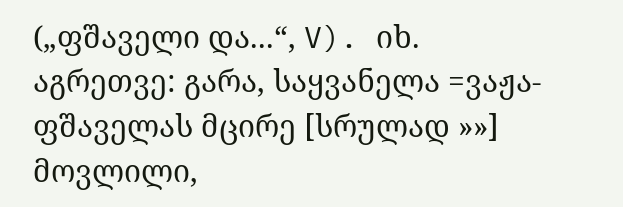(„ფშაველი და...“, V). იხ. აგრეთვე: გარა, საყვანელა =ვაჟა-ფშაველას მცირე [სრულად »»]
მოვლილი,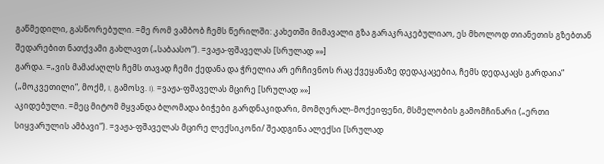გაწმედილი, გასწორებული. =მე რომ ვამბობ ჩემს წერილში: კახეთში მიმავალი გზა გარაკრაკებულიაო, ეს მხოლოდ თიანეთის გზებთან შედარებით ნათქვამი გახლავთ („საბაასო“). =ვაჟა-ფშაველას [სრულად »»]
გარდა. =„ვის მამაძაღლს ჩემს თავად ჩემი ქედანა და ჭრელია არ ერჩივნოს რაც ქვეყანაზე დედაკაცებია, ჩემს დედაკაცს გარდაია“ („მოკვეთილი“, მოქმ, I, გამოსვ. I). =ვაჟა-ფშაველას მცირე [სრულად »»]
აკიდებული. =მეც მიტომ მყვანდა ბლომადა ბიჭები გარდნაკიდარი, მომღერალ-მოქეიფენი, მსმელობის გამომჩინარი („ერთი სიყვარულის ამბავი“). =ვაჟა-ფშაველას მცირე ლექსიკონი/ შეადგინა ალექსი [სრულად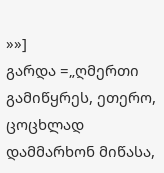»»]
გარდა =„ღმერთი გამიწყრეს, ეთერო, ცოცხლად დამმარხონ მიწასა,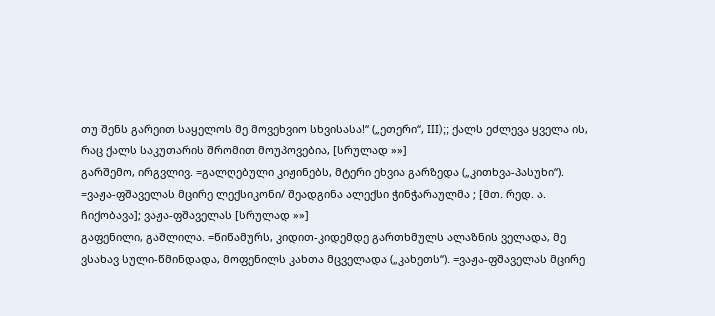თუ შენს გარეით საყელოს მე მოვეხვიო სხვისასა!“ („ეთერი“, III);; ქალს ეძლევა ყველა ის, რაც ქალს საკუთარის შრომით მოუპოვებია, [სრულად »»]
გარშემო, ირგვლივ. =გალღებული კიჟინებს, მტერი ეხვია გარზედა („კითხვა-პასუხი“). =ვაჟა-ფშაველას მცირე ლექსიკონი/ შეადგინა ალექსი ჭინჭარაულმა ; [მთ. რედ. ა. ჩიქობავა]; ვაჟა-ფშაველას [სრულად »»]
გაფენილი, გაშლილა. =წიწამურს, კიდით-კიდემდე გართხმულს ალაზნის ველადა, მე ვსახავ სული-წმინდადა, მოფენილს კახთა მცველადა („კახეთს“). =ვაჟა-ფშაველას მცირე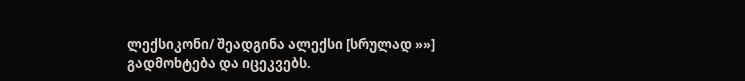ლექსიკონი/ შეადგინა ალექსი [სრულად »»]
გადმოხტება და იცეკვებს.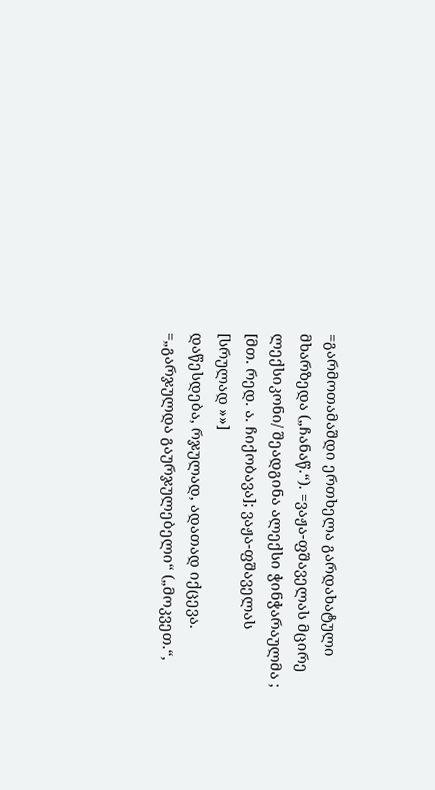=გარმოთამაშდი ერთხელა გარდახატული მხარზედა („ჩანაწ.“). =ვაჟა-ფშაველას მცირე ლექსიკონი/ შეადგინა ალექსი ჭინჭარაულმა ; [მთ. რედ. ა. ჩიქობავა]; ვაჟა-ფშაველას [სრულად »»]
დაწესდება, რჯულად, ადათად იქცევა. =„გარჯულდა გაურჯულებელი“ („მოკვეთ.“,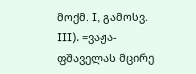მოქმ. I, გამოსვ. III). =ვაჟა-ფშაველას მცირე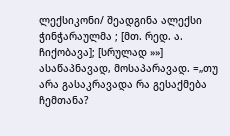ლექსიკონი/ შეადგინა ალექსი ჭინჭარაულმა ; [მთ. რედ. ა. ჩიქობავა]; [სრულად »»]
ასაწაპნავად, მოსაპარავად. =„თუ არა გასაკრავადა რა გესაქმება ჩემთანა?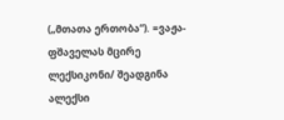(„მთათა ერთობა“). =ვაჟა-ფშაველას მცირე ლექსიკონი/ შეადგინა ალექსი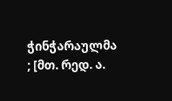ჭინჭარაულმა ; [მთ. რედ. ა.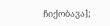ჩიქობავა];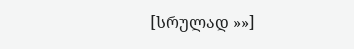[სრულად »»]